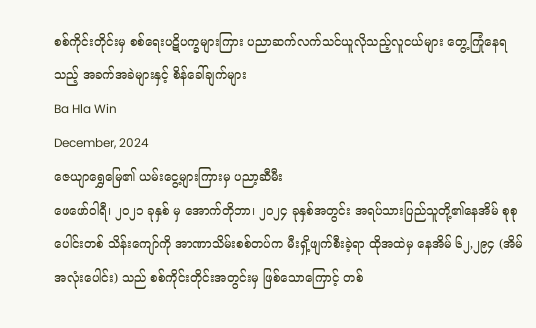စစ်ကိုင်းတိုင်းမှ စစ်ရေးပဋိပက္ခများကြား ပညာဆက်လက်သင်ယူလိုသည့်လူငယ်များ တွေ့ကြုံနေရသည့် အခက်အခဲများနှင့် စိန်ခေါ်ချက်များ
Ba Hla Win
December, 2024
ဇေယျာရွှေမြေ၏ ယမ်းငွေ့များကြားမှ ပညာ့ဆီမီး
ဖေဖော်ဝါရီ၊ ၂၀၂၁ ခုနှစ် မှ အောက်တိုဘာ၊ ၂၀၂၄ ခုနှစ်အတွင်း အရပ်သားပြည်သူတို့၏နေအိမ် စုစုပေါင်းတစ် သိန်းကျော်ကို အာဏာသိမ်းစစ်တပ်က မီးရှိ့ဖျက်စီးခဲ့ရာ ထိုအထဲမှ နေအိမ် ၆၂,၂၉၄ (အိမ်အလုံးပေါင်း) သည် စစ်ကိုင်းတိုင်းအတွင်းမှ ဖြစ်သောကြောင့် တစ်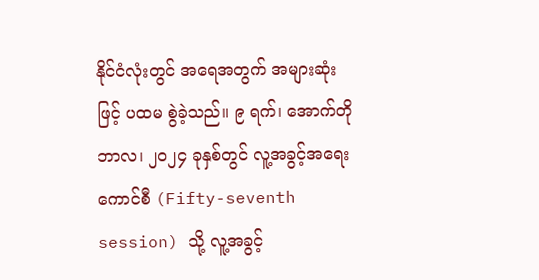နိုင်ငံလုံးတွင် အရေအတွက် အများဆုံးဖြင့် ပထမ စွဲခဲ့သည်။ ၉ ရက်၊ အောက်တိုဘာလ၊ ၂၀၂၄ ခုနှစ်တွင် လူ့အခွင့်အရေးကောင်စီ (Fifty-seventh session) သို့ လူ့အခွင့်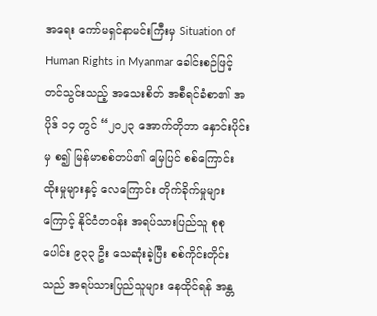အရေး ကော်မရှင်နာမင်းကြီးမှ Situation of Human Rights in Myanmar ခေါင်းစဉ်ဖြင့် တင်သွင်းသည့် အသေးစိတ် အစီရင်ခံစာ၏ အပိုဒ် ၁၄ တွင် “၂၀၂၃ အောက်တိုဘာ နှောင်းပိုင်းမှ စ၍ မြန်မာစစ်တပ်၏ မြေပြင် စစ်ကြောင်း ထိုးမှုများနှင့် လေကြောင်း တိုက်ခိုက်မှုများကြောင့် နိုင်ငံတဝန်း အရပ်သားပြည်သူ စုစုပေါင်း ၉၃၃ ဦး သေဆုံးခဲ့ပြီး စစ်ကိုင်းတိုင်းသည် အရပ်သားပြည်သူများ နေထိုင်ရန် အန္တ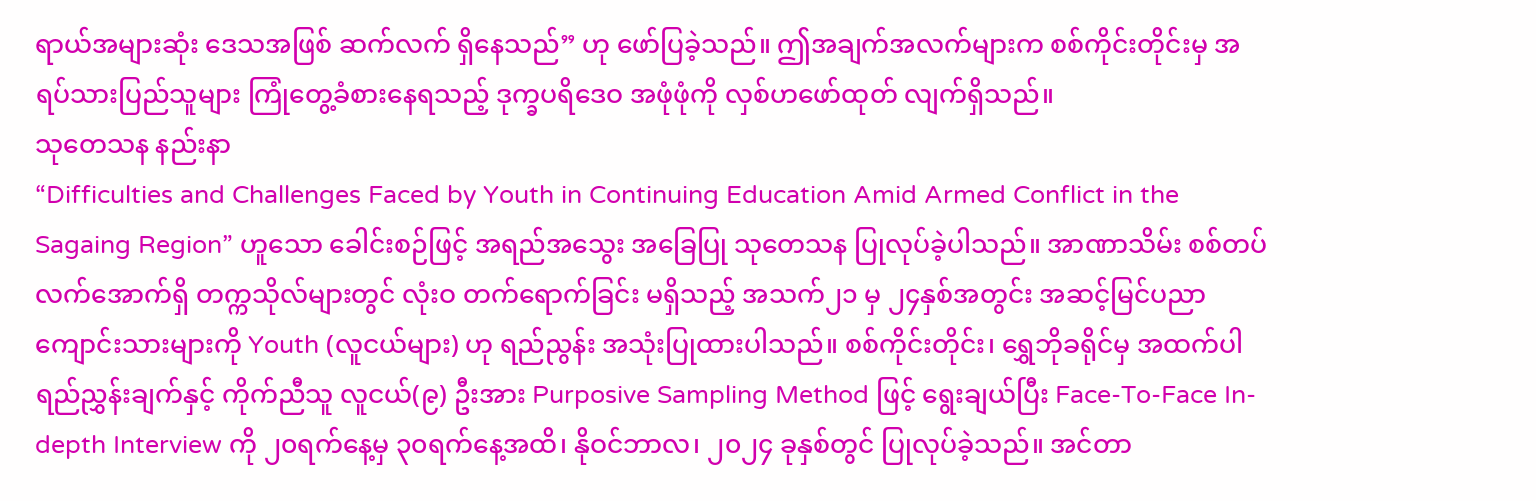ရာယ်အများဆုံး ဒေသအဖြစ် ဆက်လက် ရှိနေသည်” ဟု ဖော်ပြခဲ့သည်။ ဤအချက်အလက်များက စစ်ကိုင်းတိုင်းမှ အရပ်သားပြည်သူများ ကြုံတွေ့ခံစားနေရသည့် ဒုက္ခပရိဒေဝ အဖုံဖုံကို လှစ်ဟဖော်ထုတ် လျက်ရှိသည်။
သုတေသန နည်းနာ
“Difficulties and Challenges Faced by Youth in Continuing Education Amid Armed Conflict in the Sagaing Region” ဟူသော ခေါင်းစဉ်ဖြင့် အရည်အသွေး အခြေပြု သုတေသန ပြုလုပ်ခဲ့ပါသည်။ အာဏာသိမ်း စစ်တပ် လက်အောက်ရှိ တက္ကသိုလ်များတွင် လုံးဝ တက်ရောက်ခြင်း မရှိသည့် အသက်၂၁ မှ ၂၄နှစ်အတွင်း အဆင့်မြင်ပညာ ကျောင်းသားများကို Youth (လူငယ်များ) ဟု ရည်ညွန်း အသုံးပြုထားပါသည်။ စစ်ကိုင်းတိုင်း၊ ရွှေဘိုခရိုင်မှ အထက်ပါ ရည်ညွှန်းချက်နှင့် ကိုက်ညီသူ လူငယ်(၉) ဦးအား Purposive Sampling Method ဖြင့် ရွေးချယ်ပြီး Face-To-Face In-depth Interview ကို ၂၀ရက်နေ့မှ ၃၀ရက်နေ့အထိ၊ နိုဝင်ဘာလ၊ ၂၀၂၄ ခုနှစ်တွင် ပြုလုပ်ခဲ့သည်။ အင်တာ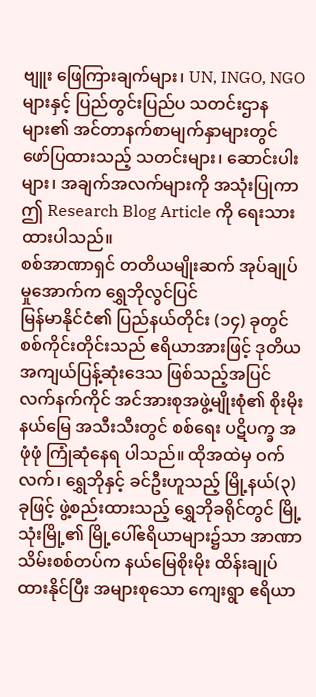ဗျူး ဖြေကြားချက်များ၊ UN, INGO, NGO များနှင့် ပြည်တွင်းပြည်ပ သတင်းဌာနများ၏ အင်တာနက်စာမျက်နှာများတွင် ဖော်ပြထားသည့် သတင်းများ၊ ဆောင်းပါးများ၊ အချက်အလက်များကို အသုံးပြုကာ ဤ Research Blog Article ကို ရေးသားထားပါသည်။
စစ်အာဏာရှင် တတိယမျိုးဆက် အုပ်ချုပ်မှုအောက်က ရွှေဘိုလွင်ပြင်
မြန်မာနိုင်ငံ၏ ပြည်နယ်တိုင်း (၁၄) ခုတွင် စစ်ကိုင်းတိုင်းသည် ဧရိယာအားဖြင့် ဒုတိယ အကျယ်ပြန့်ဆုံးဒေသ ဖြစ်သည့်အပြင် လက်နက်ကိုင် အင်အားစုအဖွဲ့မျိုးစုံ၏ စိုးမိုးနယ်မြေ အသီးသီးတွင် စစ်ရေး ပဋိပက္ခ အဖုံဖုံ ကြုံဆုံနေရ ပါသည်။ ထိုအထဲမှ ဝက်လက်၊ ရွှေဘိုနှင့် ခင်ဦးဟူသည့် မြို့နယ်(၃) ခုဖြင့် ဖွဲ့စည်းထားသည့် ရွှေဘိုခရိုင်တွင် မြို့သုံးမြို့၏ မြို့ပေါ်ဧရိယာများ၌သာ အာဏာသိမ်းစစ်တပ်က နယ်မြေစိုးမိုး ထိန်းချုပ်ထားနိုင်ပြီး အများစုသော ကျေးရွာ ဧရိယာ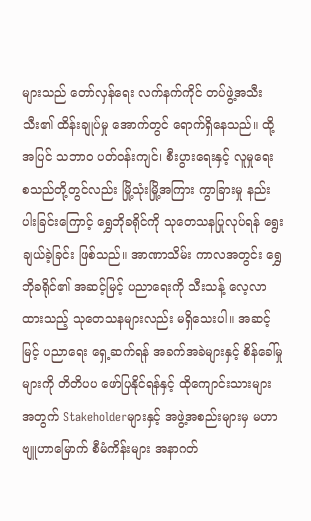များသည် တော်လှန်ရေး လက်နက်ကိုင် တပ်ဖွဲ့အသီးသီး၏ ထိန်းချုပ်မှု အောက်တွင် ရောက်ရှိနေသည်။ ထို့အပြင် သဘာဝ ပတ်ဝန်းကျင်၊ စီးပွားရေးနှင့် လူမှုရေး စသည်တို့တွင်လည်း မြို့သုံးမြို့အကြား ကွာခြားမှု နည်းပါးခြင်းကြောင့် ရွှေဘိုခရိုင်ကို သုတေသနပြုလုပ်ရန် ရွေးချယ်ခဲ့ခြင်း ဖြစ်သည်။ အာဏာသိမ်း ကာလအတွင်း ရွှေဘိုခရိုင်၏ အဆင့်မြင့် ပညာရေးကို သီးသန့် လေ့လာထားသည့် သုတေသနများလည်း မရှိသေးပါ။ အဆင့်မြင့် ပညာရေး ရှေ့ဆက်ရန် အခက်အခဲများနှင့် စိန်ခေါ်မှုများကို တိတိပပ ဖော်ပြနိုင်ရန်နှင့် ထိုကျောင်းသားများအတွက် Stakeholderများနှင့် အဖွဲ့အစည်းများမှ မဟာဗျူဟာမြောက် စီမံကိန်းများ အနာဂတ်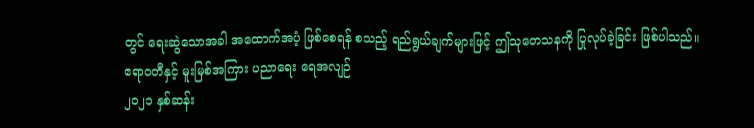တွင် ရေးဆွဲသောအခါ အထောက်အပံ့ ဖြစ်စေရန် စသည့် ရည်ရွယ်ချက်များဖြင့် ဤသုတေသနကို ပြုလုပ်ခဲ့ခြင်း ဖြစ်ပါသည်။
ဧရာဝတီနှင့် မူးမြစ်အကြား ပညာရေး ရေအလျဉ်
၂၀၂၁ နှစ်ဆန်း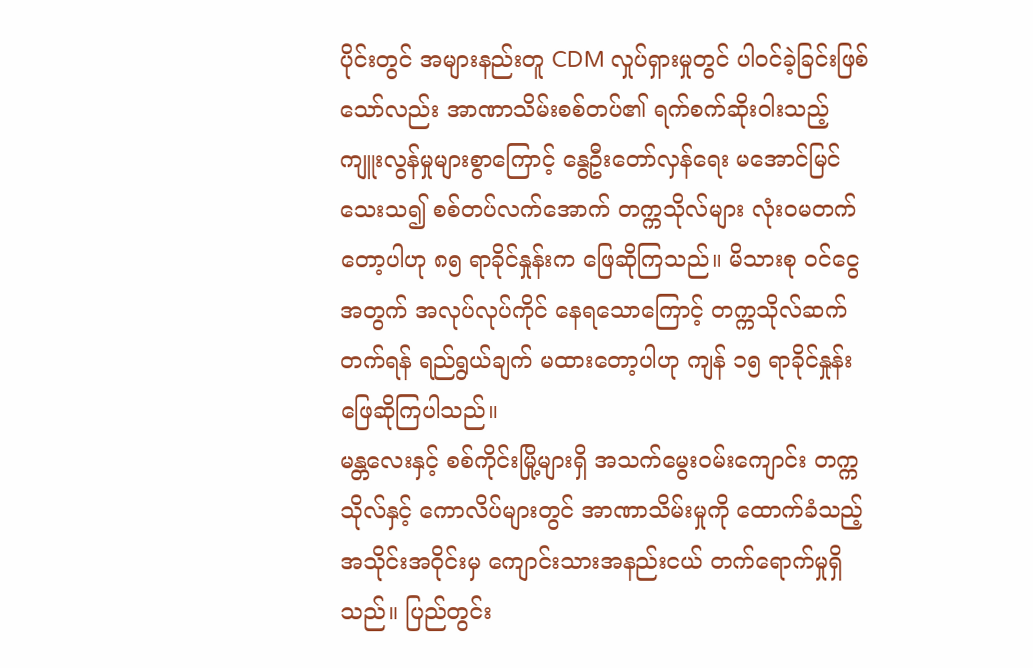ပိုင်းတွင် အများနည်းတူ CDM လှုပ်ရှားမှုတွင် ပါဝင်ခဲ့ခြင်းဖြစ်သော်လည်း အာဏာသိမ်းစစ်တပ်၏ ရက်စက်ဆိုးဝါးသည့် ကျူးလွန်မှုများစွာကြောင့် နွေဦးတော်လှန်ရေး မအောင်မြင်သေးသ၍ စစ်တပ်လက်အောက် တက္ကသိုလ်များ လုံးဝမတက်တော့ပါဟု ၈၅ ရာခိုင်နှုန်းက ဖြေဆိုကြသည်။ မိသားစု ဝင်ငွေအတွက် အလုပ်လုပ်ကိုင် နေရသောကြောင့် တက္ကသိုလ်ဆက်တက်ရန် ရည်ရွယ်ချက် မထားတော့ပါဟု ကျန် ၁၅ ရာခိုင်နှုန်း ဖြေဆိုကြပါသည်။
မန္တလေးနှင့် စစ်ကိုင်းမြို့များရှိ အသက်မွေးဝမ်းကျောင်း တက္ကသိုလ်နှင့် ကောလိပ်များတွင် အာဏာသိမ်းမှုကို ထောက်ခံသည့်အသိုင်းအဝိုင်းမှ ကျောင်းသားအနည်းငယ် တက်ရောက်မှုရှိသည်။ ပြည်တွင်း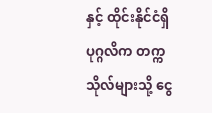နှင့် ထိုင်းနိုင်ငံရှိ ပုဂ္ဂလိက တက္ကသိုလ်များသို့ ငွေ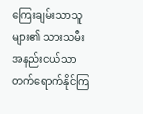ကြေးချမ်းသာသူများ၏ သားသမီး အနည်းငယ်သာ တက်ရောက်နိုင်ကြ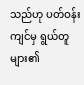သည်ဟု ပတ်ဝန်းကျင်မှ ရွယ်တူများ၏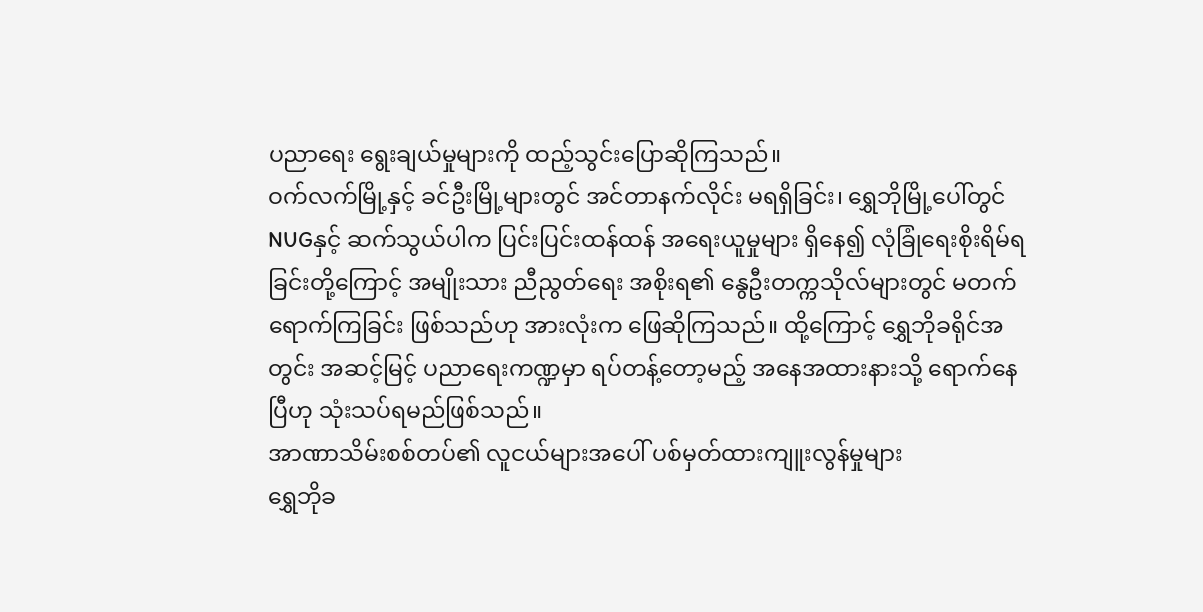ပညာရေး ရွေးချယ်မှုများကို ထည့်သွင်းပြောဆိုကြသည်။
ဝက်လက်မြို့နှင့် ခင်ဦးမြို့များတွင် အင်တာနက်လိုင်း မရရှိခြင်း၊ ရွှေဘိုမြို့ပေါ်တွင် NUGနှင့် ဆက်သွယ်ပါက ပြင်းပြင်းထန်ထန် အရေးယူမှုများ ရှိနေ၍ လုံခြုံရေးစိုးရိမ်ရခြင်းတို့ကြောင့် အမျိုးသား ညီညွတ်ရေး အစိုးရ၏ နွေဦးတက္ကသိုလ်များတွင် မတက်ရောက်ကြခြင်း ဖြစ်သည်ဟု အားလုံးက ဖြေဆိုကြသည်။ ထို့ကြောင့် ရွှေဘိုခရိုင်အတွင်း အဆင့်မြင့် ပညာရေးကဏ္ဍမှာ ရပ်တန့်တော့မည့် အနေအထားနားသို့ ရောက်နေပြီဟု သုံးသပ်ရမည်ဖြစ်သည်။
အာဏာသိမ်းစစ်တပ်၏ လူငယ်များအပေါ် ပစ်မှတ်ထားကျူးလွန်မှုများ
ရွှေဘိုခ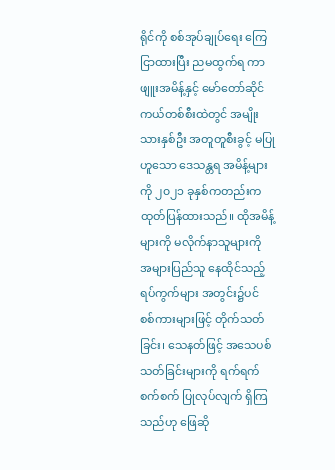ရိုင်ကို စစ်အုပ်ချုပ်ရေး ကြေငြာထားပြီး ညမထွက်ရ ကာဖျူးအမိန့်နှင့် မော်တော်ဆိုင်ကယ်တစ်စီးထဲတွင် အမျိုးသားနှစ်ဦး အတူတူစီးခွင့် မပြုဟူသော ဒေသန္တရ အမိန့်များကို ၂၀၂၁ ခုနှစ်ကတည်းက ထုတ်ပြန်ထားသည်။ ထိုအမိန့်များကို မလိုက်နာသူများကို အများပြည်သူ နေထိုင်သည့် ရပ်ကွက်များ အတွင်း၌ပင် စစ်ကားများဖြင့် တိုက်သတ်ခြင်း၊ သေနတ်ဖြင့် အသေပစ်သတ်ခြင်းများကို ရက်ရက်စက်စက် ပြုလုပ်လျက် ရှိကြသည်ဟု ဖြေဆို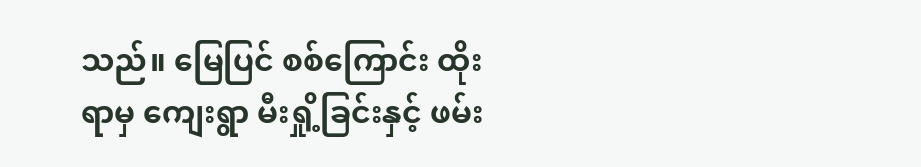သည်။ မြေပြင် စစ်ကြောင်း ထိုးရာမှ ကျေးရွာ မီးရှို့ခြင်းနှင့် ဖမ်း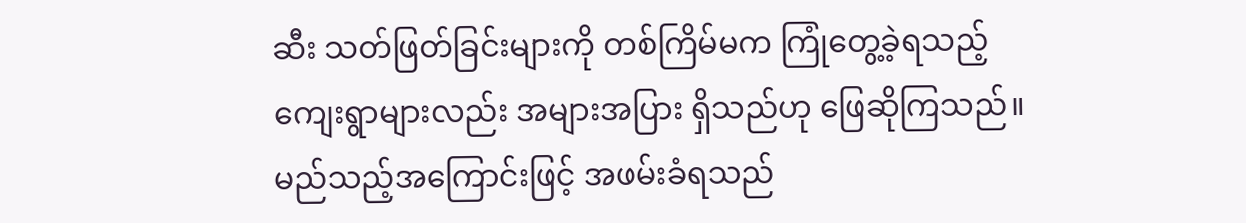ဆီး သတ်ဖြတ်ခြင်းများကို တစ်ကြိမ်မက ကြုံတွေ့ခဲ့ရသည့် ကျေးရွာများလည်း အများအပြား ရှိသည်ဟု ဖြေဆိုကြသည်။ မည်သည့်အကြောင်းဖြင့် အဖမ်းခံရသည်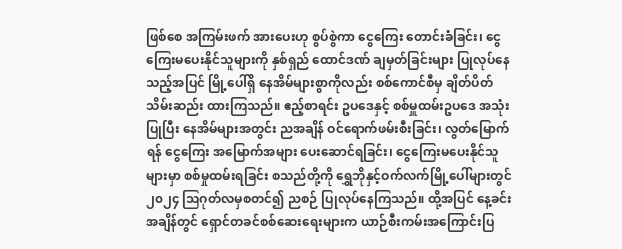ဖြစ်စေ အကြမ်းဖက် အားပေးဟု စွပ်စွဲကာ ငွေကြေး တောင်းခံခြင်း၊ ငွေကြေးမပေးနိုင်သူများကို နှစ်ရှည် ထောင်ဒဏ် ချမှတ်ခြင်းများ ပြုလုပ်နေသည့်အပြင် မြို့ပေါ်ရှိ နေအိမ်များစွာကိုလည်း စစ်ကောင်စီမှ ချိတ်ပိတ် သိမ်းဆည်း ထားကြသည်။ ဧည့်စာရင်း ဥပဒေနှင့် စစ်မှူထမ်းဥပဒေ အသုံးပြုပြီး နေအိမ်များအတွင်း ညအချိန် ဝင်ရောက်ဖမ်းစီးခြင်း၊ လွတ်မြောက်ရန် ငွေကြေး အမြောက်အများ ပေးဆောင်ရခြင်း၊ ငွေကြေးမပေးနိုင်သူများမှာ စစ်မှုထမ်းရခြင်း စသည်တို့ကို ရွှေဘိုနှင့်ဝက်လက်မြို့ပေါ်များတွင် ၂၀၂၄ ဩဂုတ်လမှစတင်၍ ညစဉ် ပြုလုပ်နေကြသည်။ ထို့အပြင် နေ့ခင်းအချိန်တွင် ရှောင်တခင်စစ်ဆေးရေးများက ယာဉ်စီးကမ်းအကြောင်းပြ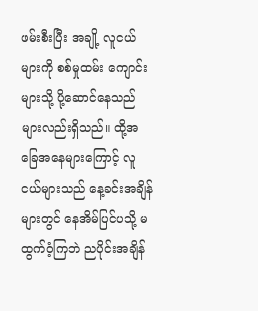ဖမ်းစီးပြီး အချို့ လူငယ်များကို စစ်မှုထမ်း ကျောင်းများသို့ ပို့ဆောင်နေသည် များလည်းရှိသည်။ ထို့အခြေအနေများကြောင့် လူငယ်များသည် နေ့ခင်းအချိန်များတွင် နေအိမ်ပြင်ပသို့ မထွက်ဝံ့ကြဘဲ ညပိုင်းအချိန်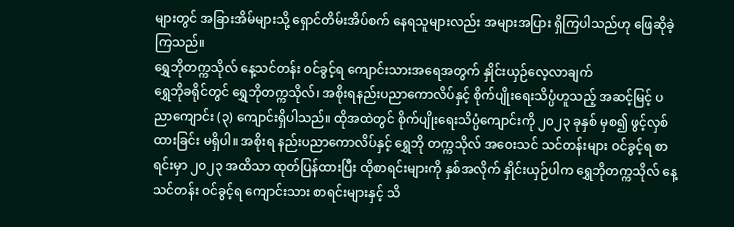များတွင် အခြားအိမ်များသို့ ရှောင်တိမ်းအိပ်စက် နေရသူများလည်း အများအပြား ရှိကြပါသည်ဟု ဖြေဆိုခဲ့ကြသည်။
ရွှေဘိုတက္ကသိုလ် နေ့သင်တန်း ဝင်ခွင့်ရ ကျောင်းသားအရေအတွက် နှိုင်းယှဉ်လေ့လာချက်
ရွှေဘိုခရိုင်တွင် ရွှေဘိုတက္ကသိုလ်၊ အစိုးရနည်းပညာကောလိပ်နှင့် စိုက်ပျိုးရေးသိပ္ပံဟူသည့် အဆင့်မြင့် ပညာကျောင်း (၃) ကျောင်းရှိပါသည်။ ထိုအထဲတွင် စိုက်ပျိုးရေးသိပ္ပံကျောင်းကို ၂၀၂၃ ခုနှစ် မှစ၍ ဖွင့်လှစ်ထားခြင်း မရှိပါ။ အစိုးရ နည်းပညာကောလိပ်နှင့် ရွှေဘို တက္ကသိုလ် အဝေးသင် သင်တန်းများ ဝင်ခွင့်ရ စာရင်းမှာ ၂၀၂၃ အထိသာ ထုတ်ပြန်ထားပြီး ထိုစာရင်းများကို နှစ်အလိုက် နှိုင်းယှဉ်ပါက ရွှေဘိုတက္ကသိုလ် နေ့သင်တန်း ဝင်ခွင့်ရ ကျောင်းသား စာရင်းများနှင့် သိ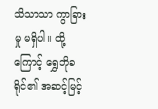သိသာသာ ကွာခြားမှု မရှိပါ။ ထို့ကြောင့် ရွှေဘိုခရိုင်၏ အဆင့်မြင့်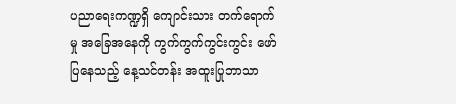ပညာရေးကဏ္ဍရှိ ကျောင်းသား တက်ရောက်မှု အခြေအနေကို ကွက်ကွက်ကွင်းကွင်း ဖော်ပြနေသည့် နေ့သင်တန်း အထူးပြုဘာသာ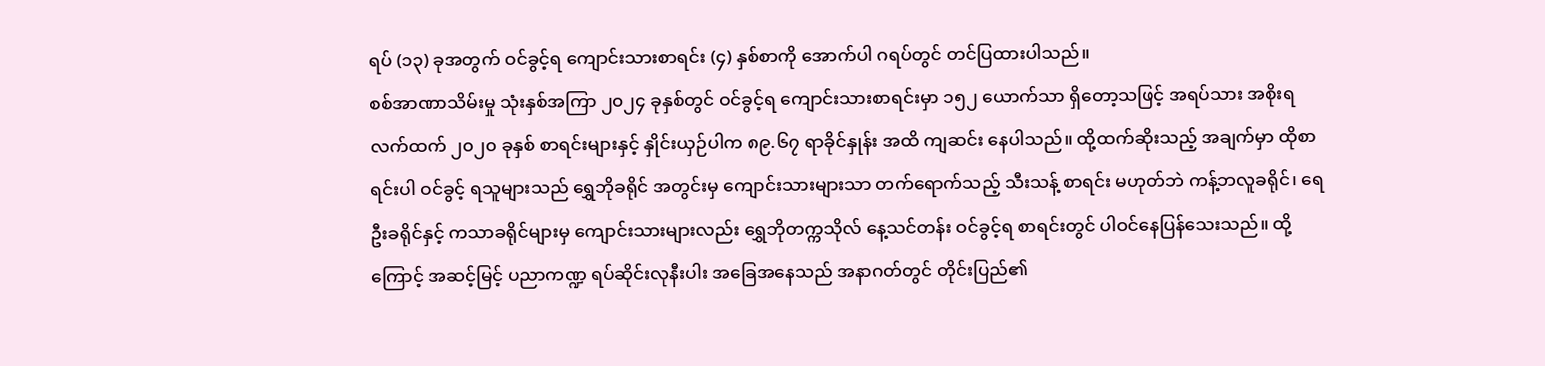ရပ် (၁၃) ခုအတွက် ဝင်ခွင့်ရ ကျောင်းသားစာရင်း (၄) နှစ်စာကို အောက်ပါ ဂရပ်တွင် တင်ပြထားပါသည်။
စစ်အာဏာသိမ်းမှု သုံးနှစ်အကြာ ၂၀၂၄ ခုနှစ်တွင် ဝင်ခွင့်ရ ကျောင်းသားစာရင်းမှာ ၁၅၂ ယောက်သာ ရှိတော့သဖြင့် အရပ်သား အစိုးရ လက်ထက် ၂၀၂၀ ခုနှစ် စာရင်းများနှင့် နှိုင်းယှဉ်ပါက ၈၉.၆၇ ရာခိုင်နှုန်း အထိ ကျဆင်း နေပါသည်။ ထို့ထက်ဆိုးသည့် အချက်မှာ ထိုစာရင်းပါ ဝင်ခွင့် ရသူများသည် ရွှေဘိုခရိုင် အတွင်းမှ ကျောင်းသားများသာ တက်ရောက်သည့် သီးသန့် စာရင်း မဟုတ်ဘဲ ကန့်ဘလူခရိုင်၊ ရေဦးခရိုင်နှင့် ကသာခရိုင်များမှ ကျောင်းသားများလည်း ရွှေဘိုတက္ကသိုလ် နေ့သင်တန်း ဝင်ခွင့်ရ စာရင်းတွင် ပါဝင်နေပြန်သေးသည်။ ထို့ကြောင့် အဆင့်မြင့် ပညာကဏ္ဍ ရပ်ဆိုင်းလုနီးပါး အခြေအနေသည် အနာဂတ်တွင် တိုင်းပြည်၏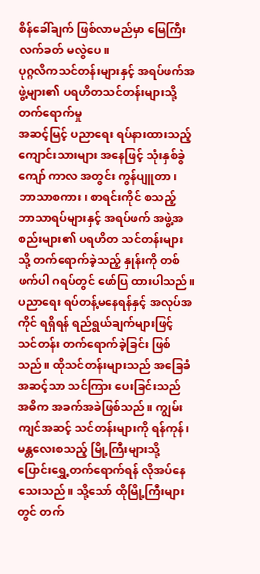စိန်ခေါ်ချက် ဖြစ်လာမည်မှာ မြေကြီးလက်ခတ် မလွဲပေ။
ပုဂ္ဂလိကသင်တန်းများနှင့် အရပ်ဖက်အဖွဲ့များ၏ ပရဟိတသင်တန်းများသို့ တက်ရောက်မှု
အဆင့်မြင့် ပညာရေး ရပ်နားထားသည့် ကျောင်းသားများ အနေဖြင့် သုံးနှစ်ခွဲကျော် ကာလ အတွင်း ကွန်ပျူတာ၊ ဘာသာစကား၊ စာရင်းကိုင် စသည့် ဘာသာရပ်များနှင့် အရပ်ဖက် အဖွဲ့အစည်းများ၏ ပရဟိတ သင်တန်းများသို့ တက်ရောက်ခဲ့သည့် နှုန်းကို တစ်ဖက်ပါ ဂရပ်တွင် ဖော်ပြ ထားပါသည်။ ပညာရေး ရပ်တန့်မနေရန်နှင့် အလုပ်အကိုင် ရရှိရန် ရည်ရွယ်ချက်များဖြင့် သင်တန်း တက်ရောက်ခဲ့ခြင်း ဖြစ်သည်။ ထိုသင်တန်းများသည် အခြေခံ အဆင့်သာ သင်ကြား ပေးခြင်းသည် အဓိက အခက်အခဲဖြစ်သည်။ ကျွမ်းကျင်အဆင့် သင်တန်းများကို ရန်ကုန်၊ မန္တလေးစသည့် မြို့ကြီးများသို့ ပြောင်းရွှေ့တက်ရောက်ရန် လိုအပ်နေသေးသည်။ သို့သော် ထိုမြို့ကြီးများတွင် တက်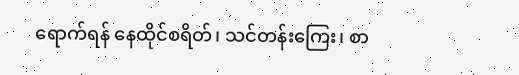ရောက်ရန် နေထိုင်စရိတ်၊ သင်တန်းကြေး၊ စာ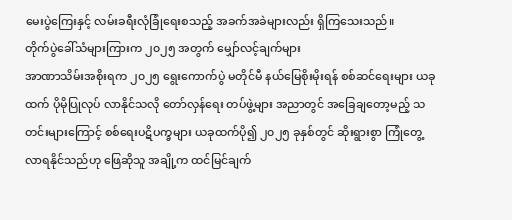မေးပွဲကြေးနှင့် လမ်းခရီးလုံခြုံရေးစသည့် အခက်အခဲများလည်း ရှိကြသေးသည်။
တိုက်ပွဲခေါ်သံများကြားက ၂၀၂၅ အတွက် မျှော်လင့်ချက်များ
အာဏာသိမ်းအစိုးရက ၂၀၂၅ ရွေးကောက်ပွဲ မတိုင်မီ နယ်မြေစိုးမိုးရန် စစ်ဆင်ရေးများ ယခုထက် ပိုမိုပြုလုပ် လာနိုင်သလို တော်လှန်ရေး တပ်ဖွဲ့များ အညာတွင် အခြေချတော့မည့် သတင်းများကြောင့် စစ်ရေးပဋိပက္ခများ ယခုထက်ပို၍ ၂၀၂၅ ခုနှစ်တွင် ဆိုးရွားစွာ ကြုံတွေ့လာရနိုင်သည်ဟု ဖြေဆိုသူ အချို့က ထင်မြင်ချက်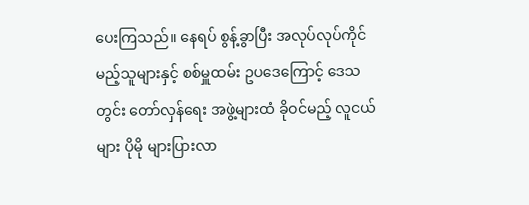ပေးကြသည်။ နေရပ် စွန့်ခွာပြီး အလုပ်လုပ်ကိုင်မည့်သူများနှင့် စစ်မှူထမ်း ဥပဒေကြောင့် ဒေသတွင်း တော်လှန်ရေး အဖွဲ့များထံ ခိုဝင်မည့် လူငယ်များ ပိုမို များပြားလာ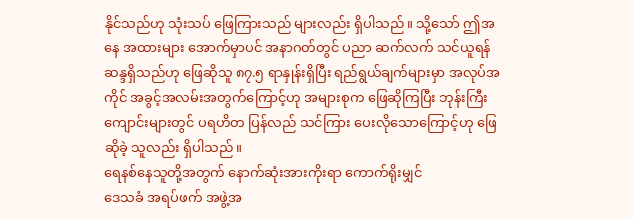နိုင်သည်ဟု သုံးသပ် ဖြေကြားသည် များလည်း ရှိပါသည်။ သို့သော် ဤအနေ အထားများ အောက်မှာပင် အနာဂတ်တွင် ပညာ ဆက်လက် သင်ယူရန် ဆန္ဒရှိသည်ဟု ဖြေဆိုသူ ၈၇.၅ ရာနှုန်းရှိပြီး ရည်ရွယ်ချက်များမှာ အလုပ်အကိုင် အခွင့်အလမ်းအတွက်ကြောင့်ဟု အများစုက ဖြေဆိုကြပြီး ဘုန်းကြီးကျောင်းများတွင် ပရဟိတ ပြန်လည် သင်ကြား ပေးလိုသောကြောင့်ဟု ဖြေဆိုခဲ့ သူလည်း ရှိပါသည်။
ရေနစ်နေသူတို့အတွက် နောက်ဆုံးအားကိုးရာ ကောက်ရိုးမျှင်
ဒေသခံ အရပ်ဖက် အဖွဲ့အ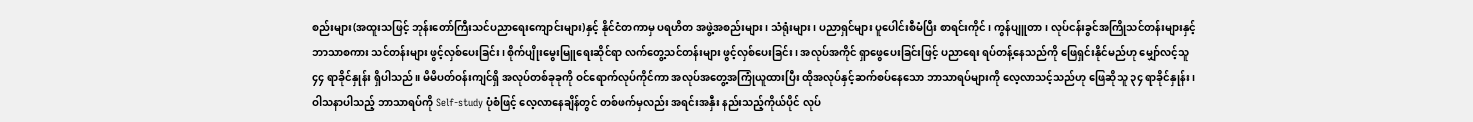စည်းများ(အထူးသဖြင့် ဘုန်းတော်ကြီးသင်ပညာရေးကျောင်းများ)နှင့် နိုင်ငံတကာမှ ပရဟိတ အဖွဲ့အစည်းများ၊ သံရုံးများ၊ ပညာရှင်များ ပူပေါင်းစီမံပြီး စာရင်းကိုင်၊ ကွန်ပျူတာ၊ လုပ်ငန်းခွင်အကြိုသင်တန်းများနှင့် ဘာသာစကား သင်တန်းများ ဖွင့်လှစ်ပေးခြင်း၊ စိုက်ပျိုးမွေးမြူရေးဆိုင်ရာ လက်တွေ့သင်တန်းများ ဖွင့်လှစ်ပေးခြင်း၊ အလုပ်အကိုင် ရှာဖွေပေးခြင်းဖြင့် ပညာရေး ရပ်တန့်နေသည်ကို ဖြေရှင်းနိုင်မည်ဟု မျှော်လင့်သူ ၄၄ ရာခိုင်နှုန်း ရှိပါသည်။ မိမိပတ်ဝန်းကျင်ရှိ အလုပ်တစ်ခုခုကို ဝင်ရောက်လုပ်ကိုင်ကာ အလုပ်အတွေ့အကြုံယူထားပြီး ထိုအလုပ်နှင့်ဆက်စပ်နေသော ဘာသာရပ်များကို လေ့လာသင့်သည်ဟု ဖြေဆိုသူ ၃၄ ရာခိုင်နှုန်း၊ ဝါသနာပါသည့် ဘာသာရပ်ကို Self-study ပုံစံဖြင့် လေ့လာနေချိန်တွင် တစ်ဖက်မှလည်း အရင်းအနှီး နည်းသည့်ကိုယ်ပိုင် လုပ်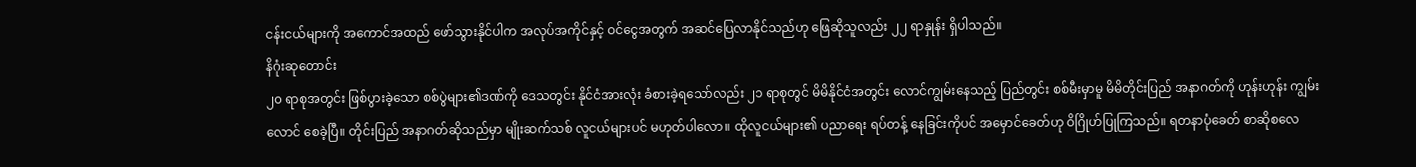ငန်းငယ်များကို အကောင်အထည် ဖော်သွားနိုင်ပါက အလုပ်အကိုင်နှင့် ဝင်ငွေအတွက် အဆင်ပြေလာနိုင်သည်ဟု ဖြေဆိုသူလည်း ၂၂ ရာနှုန်း ရှိပါသည်။
နိဂုံးဆုတောင်း
၂၀ ရာစုအတွင်း ဖြစ်ပွားခဲ့သော စစ်ပွဲများ၏ဒဏ်ကို ဒေသတွင်း နိုင်ငံအားလုံး ခံစားခဲ့ရသော်လည်း ၂၁ ရာစုတွင် မိမိနိုင်ငံအတွင်း လောင်ကျွမ်းနေသည့် ပြည်တွင်း စစ်မီးမှာမူ မိမိတိုင်းပြည် အနာဂတ်ကို ဟုန်းဟုန်း ကျွမ်းလောင် စေခဲ့ပြီ။ တိုင်းပြည် အနာဂတ်ဆိုသည်မှာ မျိုးဆက်သစ် လူငယ်များပင် မဟုတ်ပါလော။ ထိုလူငယ်များ၏ ပညာရေး ရပ်တန့် နေခြင်းကိုပင် အမှောင်ခေတ်ဟု ဝိဂြိုဟ်ပြုကြသည်။ ရတနာပုံခေတ် စာဆိုစလေ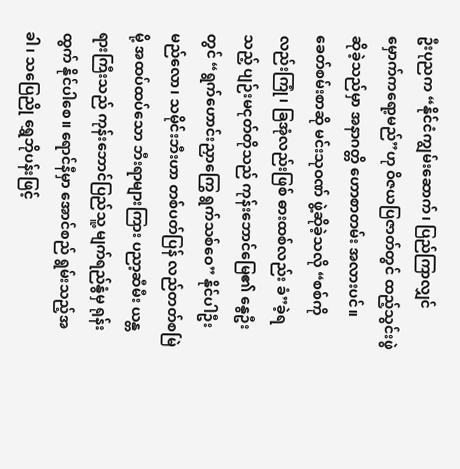ဦးပုညက “နိုင်ငံကျွမ်းဆောက်၊ ပြည်ကြာလျှင် မှောက်ကရော့မည်”ဟု ဝိဇယပြဇာတ်တွင် ထည့်သွင်းဖွဲဆိုခဲ့သည်မှာ အနာဂတ္တိ ဟောစာတမ်း အလားပင်။ ခေတ်စမ်းစာဆို မင်းသုဝဏ် ဖွဲ့ဆိုခဲ့သလို “စစ်ကိုလည်းကြုံ၊ ခြအုံလည်းဖြစ် ဓားထစ်လည်း ခံ”ခဲ့ရသည့် ပျဉ်းမငုတ်တိုသည် ကုန်းဘောင်မြေ၏ နွေဦးတွင် “ရွက်ဟောင်းညှာကြွေ ရွက်သစ်ဝေ” နိုင်ပါဦးမည်လော၊ သမိုင်းဘီးဟာ တစ်ပတ်ပြန် လည်တတ်စမြဲမို့ အထပ်ထပ်သော ဘီးရာများကြား ပညာ့ဆီမီး ယန္တရားကြီးသည် ကုန်းဘောင်ပြည်သူ့ မျက်ရည်နွံမှ ရုန်းထွက် နိုင်ပါစေ။ ရောင်နီမှာ အောင်စည် ရွမ်းသည့်အခါ၊ သပြေညို ရွှေဘိုပန်းဖြင့်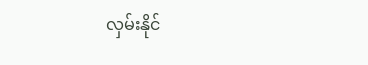လှမ်းနိုင်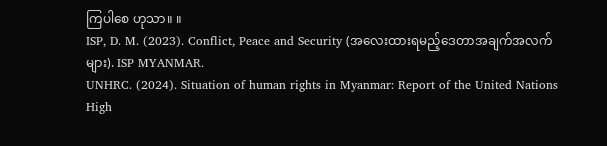ကြပါစေ ဟုသာ။ ။
ISP, D. M. (2023). Conflict, Peace and Security (အလေးထားရမည့်ဒေတာအချက်အလက်များ). ISP MYANMAR.
UNHRC. (2024). Situation of human rights in Myanmar: Report of the United Nations High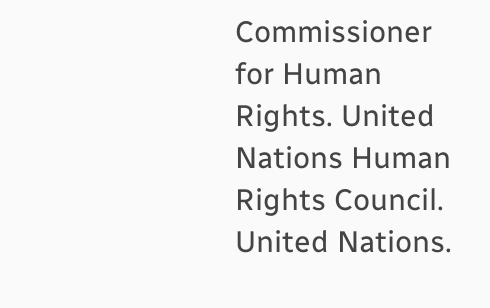Commissioner for Human Rights. United Nations Human Rights Council. United Nations.